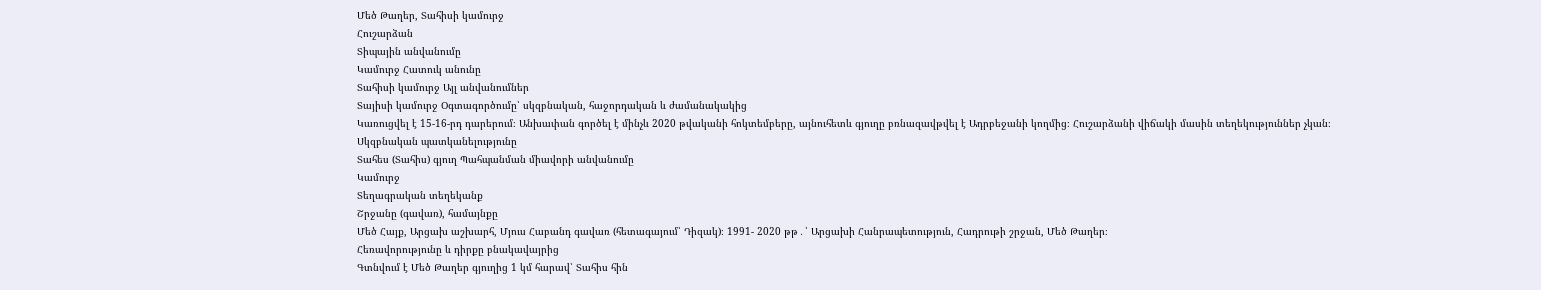Մեծ Թաղեր, Տահիսի կամուրջ
Հուշարձան
Տիպային անվանումը
Կամուրջ Հատուկ անունը
Տահիսի կամուրջ Այլ անվանումներ
Տայիսի կամուրջ Օգտագործումը՝ սկզբնական, հաջորդական և ժամանակակից
Կառուցվել է 15-16-րդ դարերում։ Անխափան գործել է մինչև 2020 թվականի հոկտեմբերը, այնուհետև գյուղը բռնազավթվել է Ադրբեջանի կողմից։ Հուշարձանի վիճակի մասին տեղեկություններ չկան։
Սկզբնական պատկանելությունը
Տահես (Տահիս) գյուղ Պահպանման միավորի անվանումը
Կամուրջ
Տեղագրական տեղեկանք
Շրջանը (գավառ), համայնքը
Մեծ Հայք, Արցախ աշխարհ, Մյուս Հաբանդ գավառ (հետագայում՝ Դիզակ)։ 1991- 2020 թթ․՝ Արցախի Հանրապետություն, Հադրութի շրջան, Մեծ Թաղեր։
Հեռավորությունը և դիրքը բնակավայրից
Գտնվում է Մեծ Թաղեր գյուղից 1 կմ հարավ՝ Տահիս հին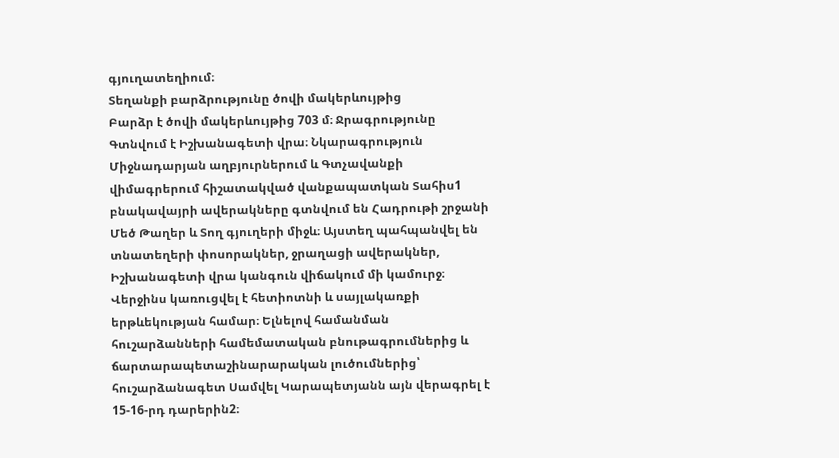գյուղատեղիում։
Տեղանքի բարձրությունը ծովի մակերևույթից
Բարձր է ծովի մակերևույթից 703 մ։ Ջրագրությունը
Գտնվում է Իշխանագետի վրա։ Նկարագրություն
Միջնադարյան աղբյուրներում և Գտչավանքի վիմագրերում հիշատակված վանքապատկան Տահիս1 բնակավայրի ավերակները գտնվում են Հադրութի շրջանի Մեծ Թաղեր և Տող գյուղերի միջև։ Այստեղ պահպանվել են տնատեղերի փոսորակներ, ջրաղացի ավերակներ, Իշխանագետի վրա կանգուն վիճակում մի կամուրջ։ Վերջինս կառուցվել է հետիոտնի և սայլակառքի երթևեկության համար։ Ելնելով համանման հուշարձանների համեմատական բնութագրումներից և ճարտարապետաշինարարական լուծումներից՝ հուշարձանագետ Սամվել Կարապետյանն այն վերագրել է 15-16-րդ դարերին2։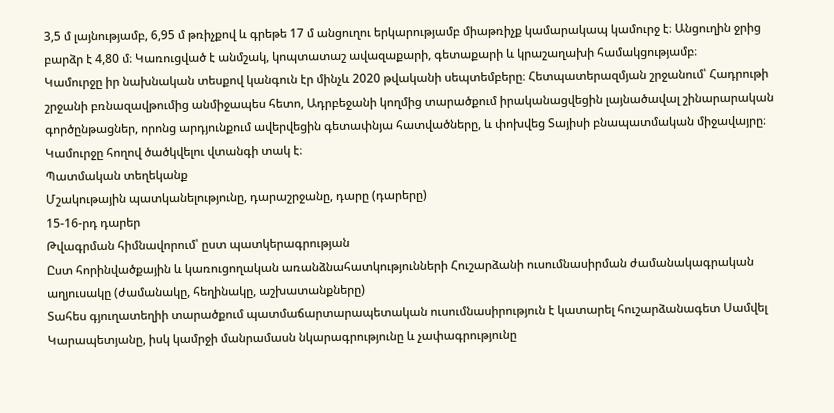3,5 մ լայնությամբ, 6,95 մ թռիչքով և գրեթե 17 մ անցուղու երկարությամբ միաթռիչք կամարակապ կամուրջ է։ Անցուղին ջրից բարձր է 4,80 մ։ Կառուցված է անմշակ, կոպտատաշ ավազաքարի, գետաքարի և կրաշաղախի համակցությամբ։
Կամուրջը իր նախնական տեսքով կանգուն էր մինչև 2020 թվականի սեպտեմբերը։ Հետպատերազմյան շրջանում՝ Հադրութի շրջանի բռնազավթումից անմիջապես հետո, Ադրբեջանի կողմից տարածքում իրականացվեցին լայնածավալ շինարարական գործընթացներ, որոնց արդյունքում ավերվեցին գետափնյա հատվածները, և փոխվեց Տայիսի բնապատմական միջավայրը։ Կամուրջը հողով ծածկվելու վտանգի տակ է։
Պատմական տեղեկանք
Մշակութային պատկանելությունը, դարաշրջանը, դարը (դարերը)
15-16-րդ դարեր
Թվագրման հիմնավորում՝ ըստ պատկերագրության
Ըստ հորինվածքային և կառուցողական առանձնահատկությունների Հուշարձանի ուսումնասիրման ժամանակագրական աղյուսակը (ժամանակը, հեղինակը, աշխատանքները)
Տահես գյուղատեղիի տարածքում պատմաճարտարապետական ուսումնասիրություն է կատարել հուշարձանագետ Սամվել Կարապետյանը, իսկ կամրջի մանրամասն նկարագրությունը և չափագրությունը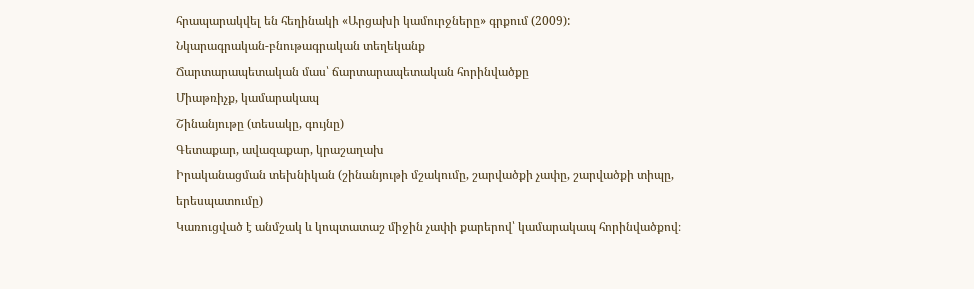հրապարակվել են հեղինակի «Արցախի կամուրջները» գրքում (2009):
Նկարագրական-բնութագրական տեղեկանք
Ճարտարապետական մաս՝ ճարտարապետական հորինվածքը
Միաթռիչք, կամարակապ
Շինանյութը (տեսակը, գույնը)
Գետաքար, ավազաքար, կրաշաղախ
Իրականացման տեխնիկան (շինանյութի մշակումը, շարվածքի չափը, շարվածքի տիպը, երեսպատումը)
Կառուցված է անմշակ և կոպտատաշ միջին չափի քարերով՝ կամարակապ հորինվածքով։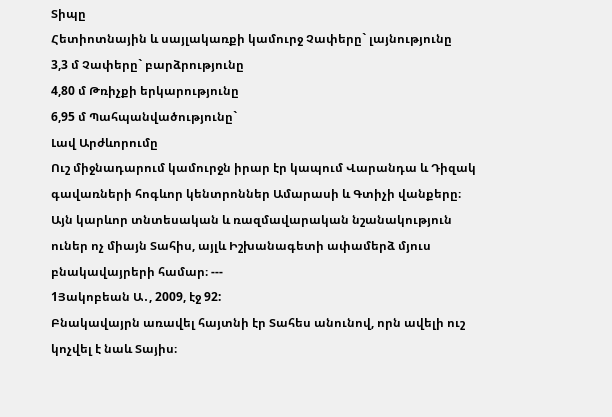Տիպը
Հետիոտնային և սայլակառքի կամուրջ Չափերը` լայնությունը
3,3 մ Չափերը` բարձրությունը
4,80 մ Թռիչքի երկարությունը
6,95 մ Պահպանվածությունը`
Լավ Արժևորումը
Ուշ միջնադարում կամուրջն իրար էր կապում Վարանդա և Դիզակ գավառների հոգևոր կենտրոններ Ամարասի և Գտիչի վանքերը։ Այն կարևոր տնտեսական և ռազմավարական նշանակություն ուներ ոչ միայն Տահիս, այլև Իշխանագետի ափամերձ մյուս բնակավայրերի համար։ ---
1Յակոբեան Ա․, 2009, էջ 92:
Բնակավայրն առավել հայտնի էր Տահես անունով, որն ավելի ուշ կոչվել է նաև Տայիս։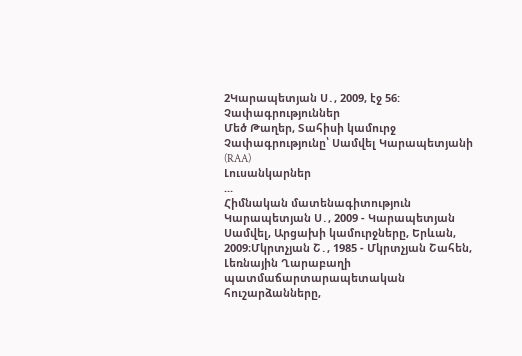2Կարապետյան Ս․, 2009, էջ 56:
Չափագրություններ
Մեծ Թաղեր, Տահիսի կամուրջ
Չափագրությունը՝ Սամվել Կարապետյանի (RAA)
Լուսանկարներ
...
Հիմնական մատենագիտություն
Կարապետյան Ս․, 2009 - Կարապետյան Սամվել, Արցախի կամուրջները, Երևան, 2009։Մկրտչյան Շ․, 1985 - Մկրտչյան Շահեն, Լեռնային Ղարաբաղի պատմաճարտարապետական հուշարձանները,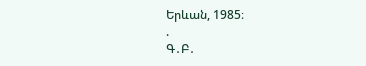Երևան, 1985։
.
Գ․Բ․